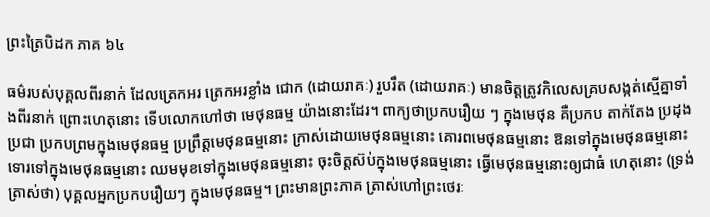ព្រះត្រៃបិដក ភាគ ៦៤

ធម៌របស់បុគ្គលពីរនាក់ ដែលត្រេកអរ ត្រេកអរខ្លាំង ជោក (ដោយរាគៈ) រួបរឹត (ដោយរាគៈ) មានចិត្តត្រូវកិលេសគ្របសង្កត់ស្មើគ្នាទាំងពីរនាក់ ព្រោះហេតុនោះ ទើបលោកហៅថា មេថុនធម្ម យ៉ាងនោះដែរ។ ពាក្យថាប្រកបរឿយ ៗ ក្នុងមេថុន គឺប្រកប តាក់តែង ប្រដុងប្រជា ប្រកបព្រមក្នុងមេថុនធម្ម ប្រព្រឹត្តមេថុនធម្មនោះ ក្រាស់ដោយមេថុនធម្មនោះ គោរពមេថុនធម្មនោះ ឱនទៅក្នុងមេថុនធម្មនោះ ទោរទៅក្នុងមេថុនធម្មនោះ ឈមមុខទៅក្នុងមេថុនធម្មនោះ ចុះចិត្តស៊ប់ក្នុងមេថុនធម្មនោះ ធ្វើមេថុនធម្មនោះឲ្យជាធំ ហេតុនោះ (ទ្រង់ត្រាស់ថា) បុគ្គលអ្នកប្រកបរឿយៗ ក្នុងមេថុនធម្ម។ ព្រះមានព្រះភាគ ត្រាស់ហៅព្រះថេរៈ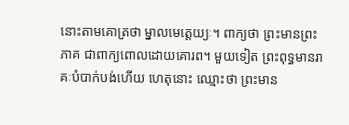នោះតាមគោត្រថា ម្នាលមេត្តេយ្យៈ។ ពាក្យថា ព្រះមានព្រះភាគ ជាពាក្យពោលដោយគោរព។ មួយទៀត ព្រះពុទ្ធមានរាគៈបំបាក់បង់ហើយ ហេតុនោះ ឈ្មោះថា ព្រះមាន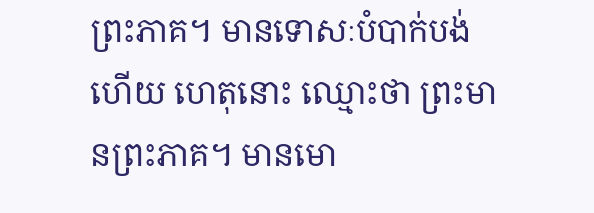ព្រះភាគ។ មានទោសៈបំបាក់បង់ហើយ ហេតុនោះ ឈ្មោះថា ព្រះមានព្រះភាគ។ មានមោ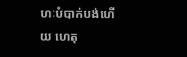ហៈបំបាក់បង់ហើយ ហេតុ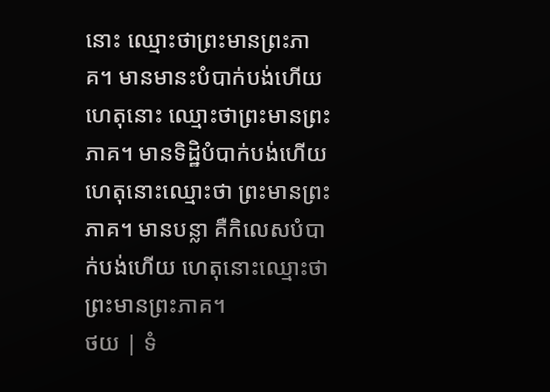នោះ ឈ្មោះថាព្រះមានព្រះភាគ។ មានមានះបំបាក់បង់ហើយ ហេតុនោះ ឈ្មោះថាព្រះមានព្រះភាគ។ មានទិដ្ឋិបំបាក់បង់ហើយ ហេតុនោះឈ្មោះថា ព្រះមានព្រះភាគ។ មានបន្លា គឺកិលេសបំបាក់បង់ហើយ ហេតុនោះឈ្មោះថា ព្រះមានព្រះភាគ។
ថយ | ទំ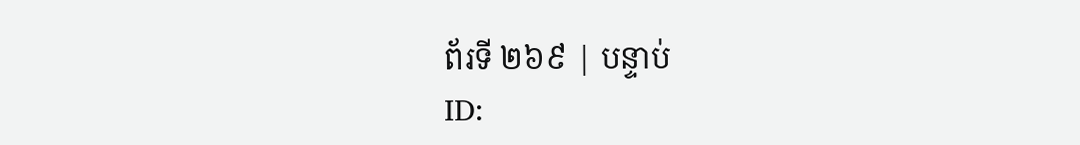ព័រទី ២៦៩ | បន្ទាប់
ID: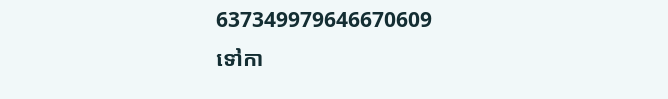637349979646670609
ទៅកា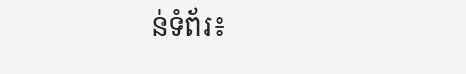ន់ទំព័រ៖